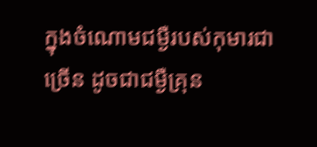ក្នុងចំណោមជម្ងឺរបស់កុមារជាច្រើន ដូចជាជម្ងឺគ្រុន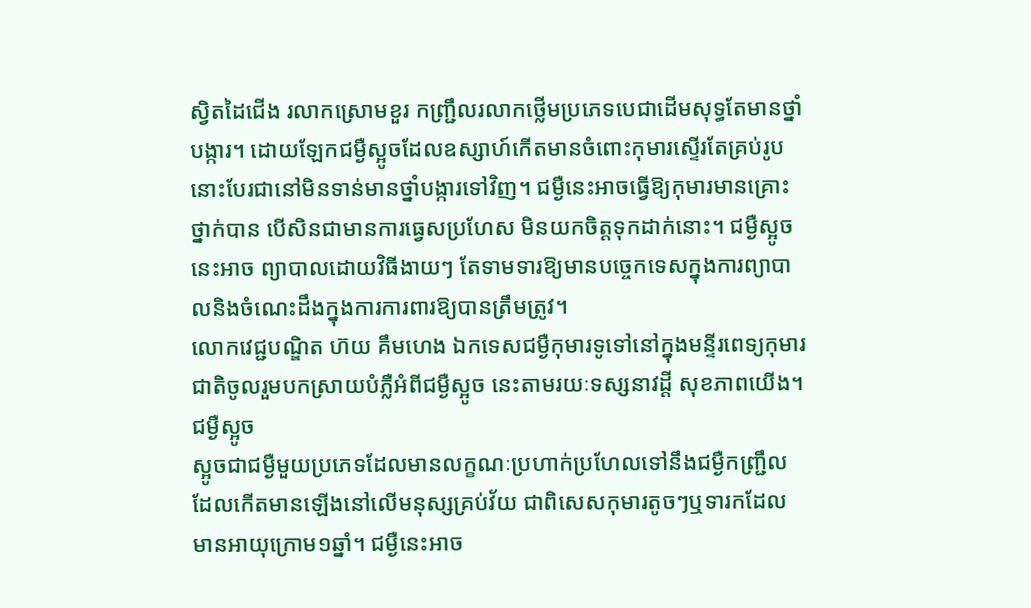ស្វិតដៃជើង រលាកស្រោមខួរ កញ្ជ្រឹលរលាកថ្លើមប្រភេទបេជាដើមសុទ្ធតែមានថ្នាំបង្ការ។ ដោយឡែកជម្ងឺស្អូចដែលឧស្សាហ៍កើតមានចំពោះកុមារស្ទើរតែគ្រប់រូបនោះបែរជានៅមិនទាន់មានថ្នាំបង្ការទៅវិញ។ ជម្ងឺនេះអាចធ្វើឱ្យកុមារមានគ្រោះថ្នាក់បាន បើសិនជាមានការធ្វេសប្រហែស មិនយកចិត្ដទុកដាក់នោះ។ ជម្ងឺស្អូចនេះអាច ព្យាបាលដោយវិធីងាយៗ តែទាមទារឱ្យមានបច្ចេកទេសក្នុងការព្យាបាលនិងចំណេះដឹងក្នុងការការពារឱ្យបានត្រឹមត្រូវ។
លោកវេជ្ជបណ្ឌិត ហ៊យ គឹមហេង ឯកទេសជម្ងឺកុមារទូទៅនៅក្នុងមន្ទីរពេទ្យកុមារជាតិចូលរួមបកស្រាយបំភ្លឺអំពីជម្ងឺស្អូច នេះតាមរយៈទស្សនាវដ្ដី សុខភាពយើង។
ជម្ងឺស្អូច
ស្អូចជាជម្ងឺមួយប្រភេទដែលមានលក្ខណៈប្រហាក់ប្រហែលទៅនឹងជម្ងឺកញ្ជ្រឹលដែលកើតមានឡើងនៅលើមនុស្សគ្រប់វ័យ ជាពិសេសកុមារតូចៗឬទារកដែលមានអាយុក្រោម១ឆ្នាំ។ ជម្ងឺនេះអាច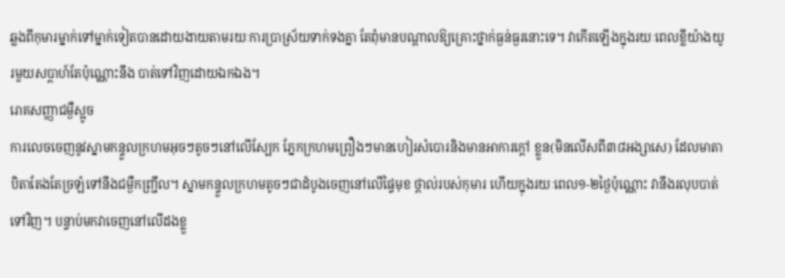ឆ្លងពីកុមារម្នាក់ទៅម្នាក់ទៀតបានដោយងាយតាមរយៈការប្រាស្រ័យទាក់ទងគ្នា តែពុំមានបណ្ដាលឱ្យគ្រោះថ្នាក់ធ្ងន់ធ្ងរនោះទេ។ វាកើតឡើងក្នុងរយៈពេលខ្លីយ៉ាងយូរមួយសប្ដាហ៍តែប៉ុណ្ណោះនឹង បាត់ទៅវិញដោយឯកឯង។
រោគសញ្ញាជម្ងឺស្អូច
ការលេចចេញនូវស្នាមកន្ទួលក្រហមអុចៗតូចៗនៅលើស្បែក ភ្នែកក្រហមព្រឿងៗមានហៀរសំបោរនិងមានអាការក្ដៅ ខ្លួន(មិនលើសពី៣៨អង្សាសេ) ដែលមាតាបិតាតែងតែច្រឡំទៅនឹងជម្ងឺកញ្ជ្រឹល។ ស្នាមកន្ទួលក្រហមតូចៗជាដំបូងចេញនៅលើផ្ទៃមុខ ថ្ពាល់របស់កុមារ ហើយក្នុងរយៈពេល១-២ថ្ងៃប៉ុណ្ណោះ វានឹងរលុបបាត់ទៅវិញ។ បន្ទាប់មកវាចេញនៅលើដងខ្លួ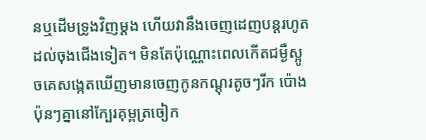នឬដើមទ្រូងវិញម្ដង ហើយវានឹងចេញដេញបន្ដរហូតដល់ចុងជើងទៀត។ មិនតែប៉ុណ្ណោះពេលកើតជម្ងឺស្អូចគេសង្កេតឃើញមានចេញកូនកណ្ដុរតូចៗរីក ប៉ោងប៉ុនៗគ្នានៅក្បែរគុម្ពត្រចៀក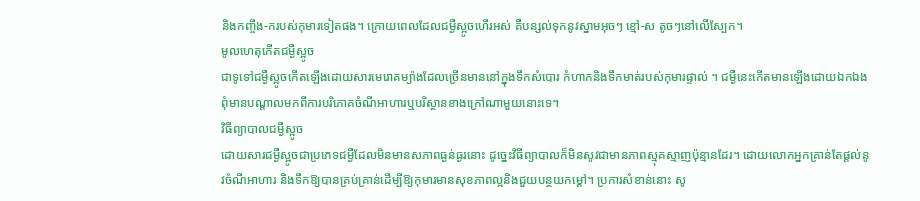និងកញ្ចឹង-ករបស់កុមារទៀតផង។ ក្រោយពេលដែលជម្ងឺស្អូចហើរអស់ គឺបន្សល់ទុកនូវស្នាមអុចៗ ខ្មៅ-ស តូចៗនៅលើស្បែក។
មូលហេតុកើតជម្ងឺស្អូច
ជាទូទៅជម្ងឺស្អូចកើតឡើងដោយសារមេរោគម្យ៉ាងដែលច្រើនមាននៅក្នុងទឹកសំបោរ កំហាកនិងទឹកមាត់របស់កុមារផ្ទាល់ ។ ជម្ងឺនេះកើតមានឡើងដោយឯកឯង ពុំមានបណ្ដាលមកពីការបរិភោគចំណីអាហារឬបរិស្ថានខាងក្រៅណាមួយនោះទេ។
វិធីព្យាបាលជម្ងឺស្អូច
ដោយសារជម្ងឺស្អូចជាប្រភេទជម្ងឺដែលមិនមានសភាពធ្ងន់ធ្ងរនោះ ដូច្នេះវិធីព្យាបាលក៏មិនសូវជាមានភាពស្មុគស្មាញប៉ុន្មានដែរ។ ដោយលោកអ្នកគ្រាន់តែផ្ដល់នូវចំណីអាហារ និងទឹកឱ្យបានគ្រប់គ្រាន់ដើម្បីឱ្យកុមារមានសុខភាពល្អនិងជួយបន្ថយកម្ដៅ។ ប្រការសំខាន់នោះ សូ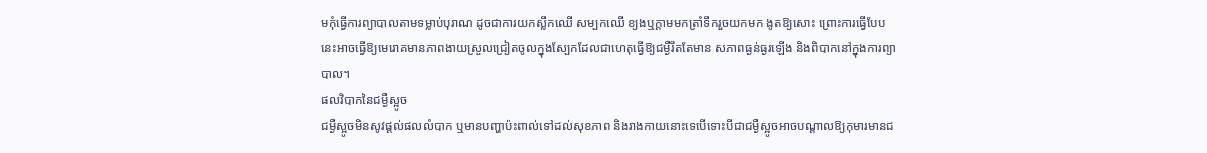មកុំធ្វើការព្យាបាលតាមទម្លាប់បុរាណ ដូចជាការយកស្លឹកឈើ សម្បកឈើ ខ្យងឬក្ដាមមកត្រាំទឹករួចយកមក ងូតឱ្យសោះ ព្រោះការធ្វើបែបនេះអាចធ្វើឱ្យមេរោគមានភាពងាយស្រួលជ្រៀតចូលក្នុងស្បែកដែលជាហេតុធ្វើឱ្យជម្ងឺរឹតតែមាន សភាពធ្ងន់ធ្ងរឡើង និងពិបាកនៅក្នុងការព្យាបាល។
ផលវិបាកនៃជម្ងឺស្អូច
ជម្ងឺស្អូចមិនសូវផ្ដល់ផលលំបាក ឬមានបញ្ហាប៉ះពាល់ទៅដល់សុខភាព និងរាងកាយនោះទេបើទោះបីជាជម្ងឺស្អូចអាចបណ្ដាលឱ្យកុមារមានជ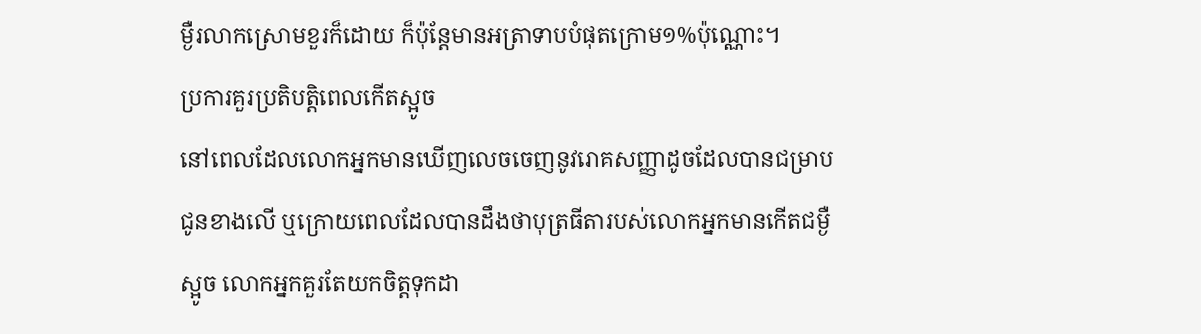ម្ងឺរលាកស្រោមខួរក៏ដោយ ក៏ប៉ុន្ដែមានអត្រាទាបបំផុតក្រោម១%ប៉ុណ្ណោះ។
ប្រការគួរប្រតិបត្ដិពេលកើតស្អូច
នៅពេលដែលលោកអ្នកមានឃើញលេចចេញនូវរោគសញ្ញាដូចដែលបានជម្រាបជូនខាងលើ ឬក្រោយពេលដែលបានដឹងថាបុត្រធីតារបស់លោកអ្នកមានកើតជម្ងឺស្អូច លោកអ្នកគួរតែយកចិត្ដទុកដា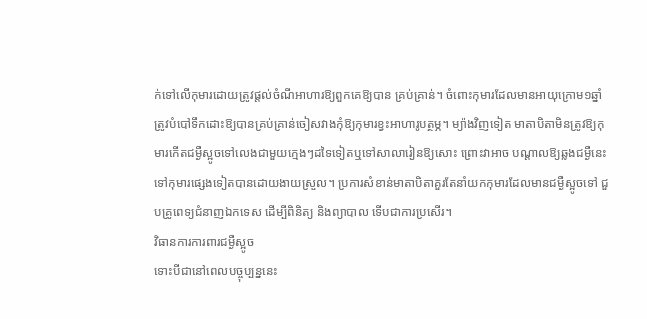ក់ទៅលើកុមារដោយត្រូវផ្ដល់ចំណីអាហារឱ្យពួកគេឱ្យបាន គ្រប់គ្រាន់។ ចំពោះកុមារដែលមានអាយុក្រោម១ឆ្នាំ ត្រូវបំបៅទឹកដោះឱ្យបានគ្រប់គ្រាន់ចៀសវាងកុំឱ្យកុមារខ្វះអាហារូបត្ថម្ភ។ ម្យ៉ាងវិញទៀត មាតាបិតាមិនត្រូវឱ្យកុមារកើតជម្ងឺស្អូចទៅលេងជាមួយក្មេងៗដទៃទៀតឬទៅសាលារៀនឱ្យសោះ ព្រោះវាអាច បណ្ដាលឱ្យឆ្លងជម្ងឺនេះទៅកុមារផ្សេងទៀតបានដោយងាយស្រួល។ ប្រការសំខាន់មាតាបិតាគួរតែនាំយកកុមារដែលមានជម្ងឺស្អូចទៅ ជួបគ្រូពេទ្យជំនាញឯកទេស ដើម្បីពិនិត្យ និងព្យាបាល ទើបជាការប្រសើរ។
វិធានការការពារជម្ងឺស្អូច
ទោះបីជានៅពេលបច្ចុប្បន្ននេះ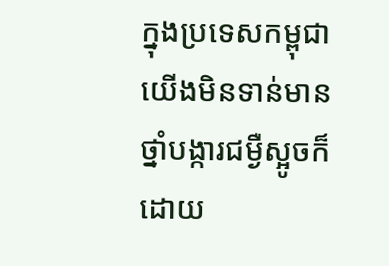ក្នុងប្រទេសកម្ពុជាយើងមិនទាន់មានថ្នាំបង្ការជម្ងឺស្អូចក៏ដោយ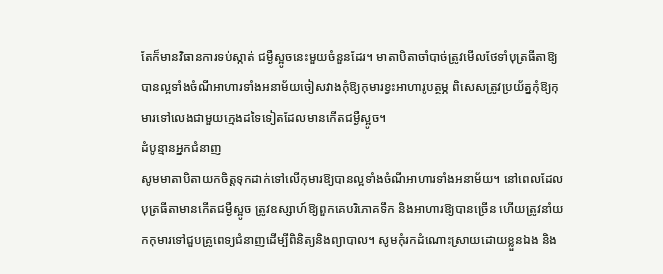តែក៏មានវិធានការទប់ស្កាត់ ជម្ងឺស្អូចនេះមួយចំនួនដែរ។ មាតាបិតាចាំបាច់ត្រូវមើលថែទាំបុត្រធីតាឱ្យបានល្អទាំងចំណីអាហារទាំងអនាម័យចៀសវាងកុំឱ្យកុមារខ្វះអាហារូបត្ថម្ភ ពិសេសត្រូវប្រយ័ត្នកុំឱ្យកុមារទៅលេងជាមួយក្មេងដទៃទៀតដែលមានកើតជម្ងឺស្អូច។
ដំបូន្មានអ្នកជំនាញ
សូមមាតាបិតាយកចិត្ដទុកដាក់ទៅលើកុមារឱ្យបានល្អទាំងចំណីអាហារទាំងអនាម័យ។ នៅពេលដែលបុត្រធីតាមានកើតជម្ងឺស្អូច ត្រូវឧស្សាហ៍ឱ្យពួកគេបរិភោគទឹក និងអាហារឱ្យបានច្រើន ហើយត្រូវនាំយកកុមារទៅជួបគ្រូពេទ្យជំនាញដើម្បីពិនិត្យនិងព្យាបាល។ សូមកុំរកដំណោះស្រាយដោយខ្លួនឯង និង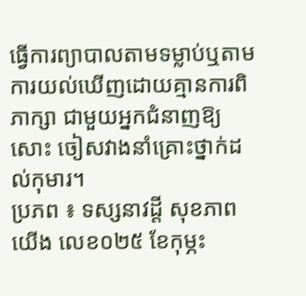ធ្វើការព្យាបាលតាមទម្លាប់ឬតាមការយល់ឃើញដោយគ្មានការពិភាក្សា ជាមួយអ្នកជំនាញឱ្យសោះ ចៀសវាងនាំគ្រោះថ្នាក់ដល់កុមារ។
ប្រភព ៖ ទស្សនាវដ្តី សុខភាពយើង លេខ០២៥ ខែកុម្ភះ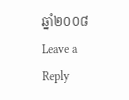ឆ្នាំ២០០៨
Leave a Reply